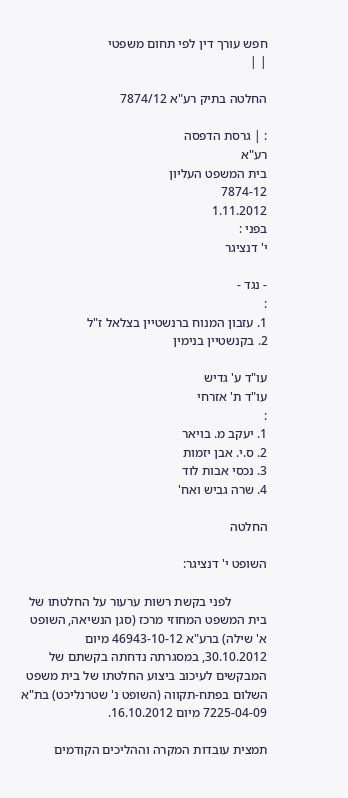חפש עורך דין לפי תחום משפטי
| |

החלטה בתיק רע"א 7874/12

: | גרסת הדפסה
רע"א
בית המשפט העליון
7874-12
1.11.2012
בפני :
י' דנציגר

- נגד -
:
1. עזבון המנוח ברנשטיין בצלאל ז"ל
2. בקנשטיין בנימין

עו"ד ע' גדיש
עו"ד ת' אזרחי
:
1. יעקב מ. בויאר
2. ס.י. אבן יזמות
3. נכסי אבות לוד
4. שרה גביש ואח'

החלטה

השופט י' דנציגר:

           לפני בקשת רשות ערעור על החלטתו של בית המשפט המחוזי מרכז (סגן הנשיאה, השופט א' שילה) ברע"א 46943-10-12 מיום 30.10.2012, במסגרתה נדחתה בקשתם של המבקשים לעיכוב ביצוע החלטתו של בית משפט השלום בפתח-תקווה (השופט נ' שטרנליכט) בת"א 7225-04-09 מיום 16.10.2012.

תמצית עובדות המקרה וההליכים הקודמים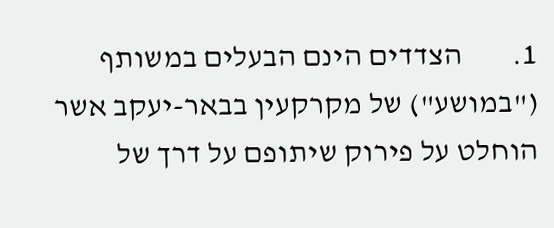1.        הצדדים הינם הבעלים במשותף ("במושע") של מקרקעין בבאר-יעקב אשר הוחלט על פירוק שיתופם על דרך של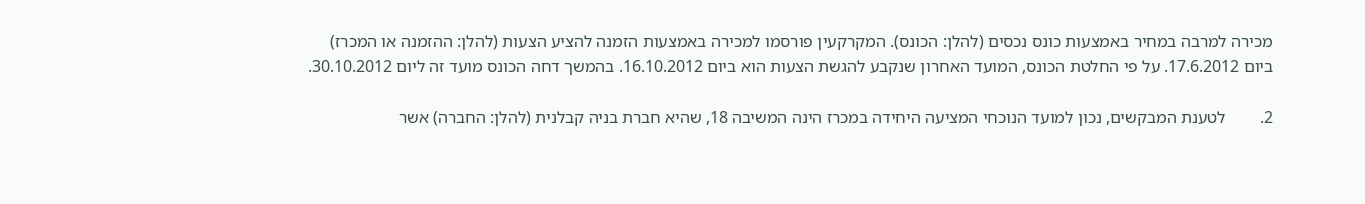מכירה למרבה במחיר באמצעות כונס נכסים (להלן: הכונס). המקרקעין פורסמו למכירה באמצעות הזמנה להציע הצעות (להלן: ההזמנה או המכרז) ביום 17.6.2012. על פי החלטת הכונס, המועד האחרון שנקבע להגשת הצעות הוא ביום 16.10.2012. בהמשך דחה הכונס מועד זה ליום 30.10.2012.

2.        לטענת המבקשים, נכון למועד הנוכחי המציעה היחידה במכרז הינה המשיבה 18, שהיא חברת בניה קבלנית (להלן: החברה) אשר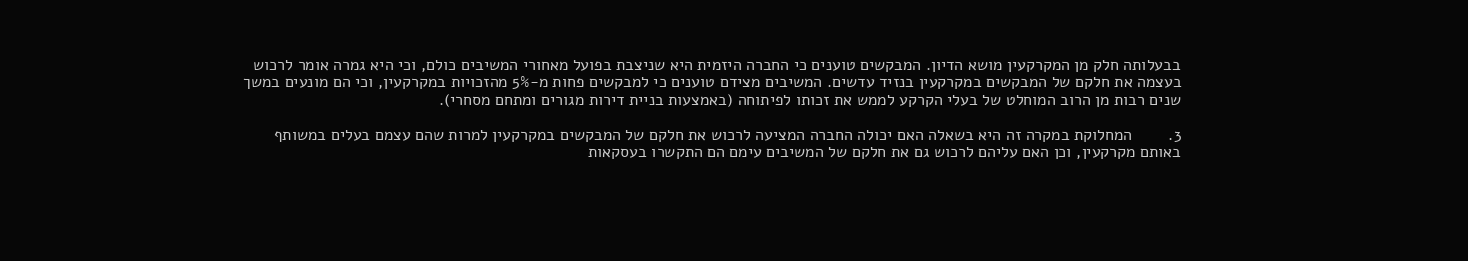בבעלותה חלק מן המקרקעין מושא הדיון. המבקשים טוענים כי החברה היזמית היא שניצבת בפועל מאחורי המשיבים כולם, וכי היא גמרה אומר לרכוש בעצמה את חלקם של המבקשים במקרקעין בנזיד עדשים. המשיבים מצידם טוענים כי למבקשים פחות מ-5% מהזכויות במקרקעין, וכי הם מונעים במשך שנים רבות מן הרוב המוחלט של בעלי הקרקע לממש את זכותו לפיתוחה (באמצעות בניית דירות מגורים ומתחם מסחרי).

3.        המחלוקת במקרה זה היא בשאלה האם יכולה החברה המציעה לרכוש את חלקם של המבקשים במקרקעין למרות שהם עצמם בעלים במשותף באותם מקרקעין, וכן האם עליהם לרכוש גם את חלקם של המשיבים עימם הם התקשרו בעסקאות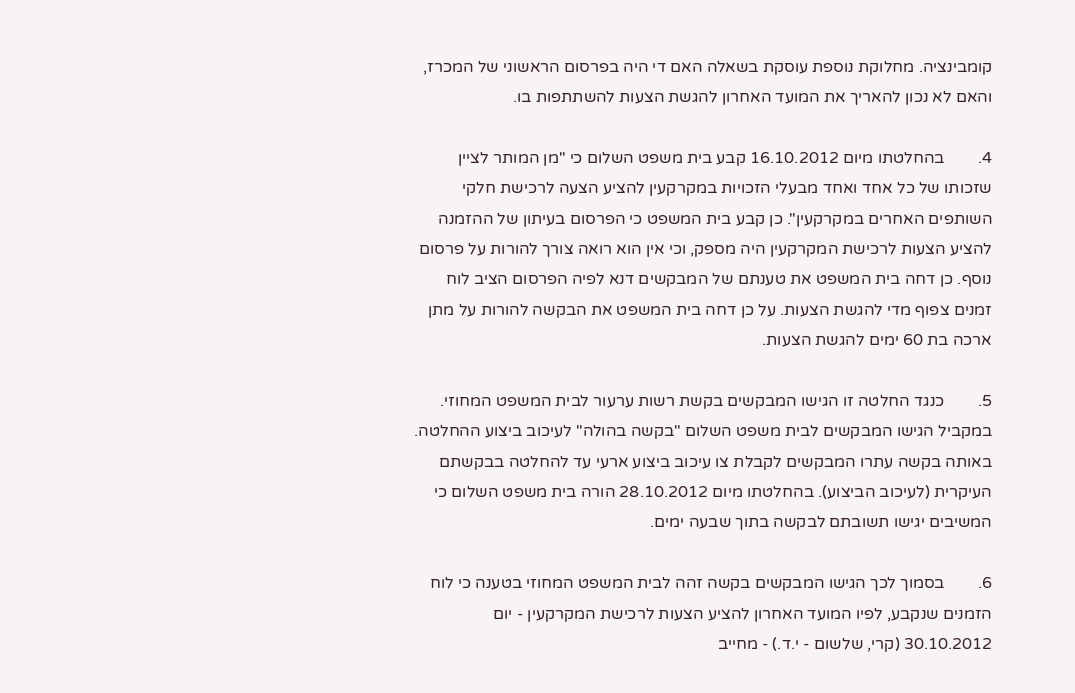קומבינציה. מחלוקת נוספת עוסקת בשאלה האם די היה בפרסום הראשוני של המכרז, והאם לא נכון להאריך את המועד האחרון להגשת הצעות להשתתפות בו.

4.        בהחלטתו מיום 16.10.2012 קבע בית משפט השלום כי "מן המותר לציין שזכותו של כל אחד ואחד מבעלי הזכויות במקרקעין להציע הצעה לרכישת חלקי השותפים האחרים במקרקעין". כן קבע בית המשפט כי הפרסום בעיתון של ההזמנה להציע הצעות לרכישת המקרקעין היה מספק, וכי אין הוא רואה צורך להורות על פרסום נוסף. כן דחה בית המשפט את טענתם של המבקשים דנא לפיה הפרסום הציב לוח זמנים צפוף מדי להגשת הצעות. על כן דחה בית המשפט את הבקשה להורות על מתן ארכה בת 60 ימים להגשת הצעות.

5.        כנגד החלטה זו הגישו המבקשים בקשת רשות ערעור לבית המשפט המחוזי. במקביל הגישו המבקשים לבית משפט השלום "בקשה בהולה" לעיכוב ביצוע ההחלטה. באותה בקשה עתרו המבקשים לקבלת צו עיכוב ביצוע ארעי עד להחלטה בבקשתם העיקרית (לעיכוב הביצוע). בהחלטתו מיום 28.10.2012 הורה בית משפט השלום כי המשיבים יגישו תשובתם לבקשה בתוך שבעה ימים.

6.        בסמוך לכך הגישו המבקשים בקשה זהה לבית המשפט המחוזי בטענה כי לוח הזמנים שנקבע, לפיו המועד האחרון להציע הצעות לרכישת המקרקעין - יום 30.10.2012 (קרי, שלשום - י.ד.) - מחייב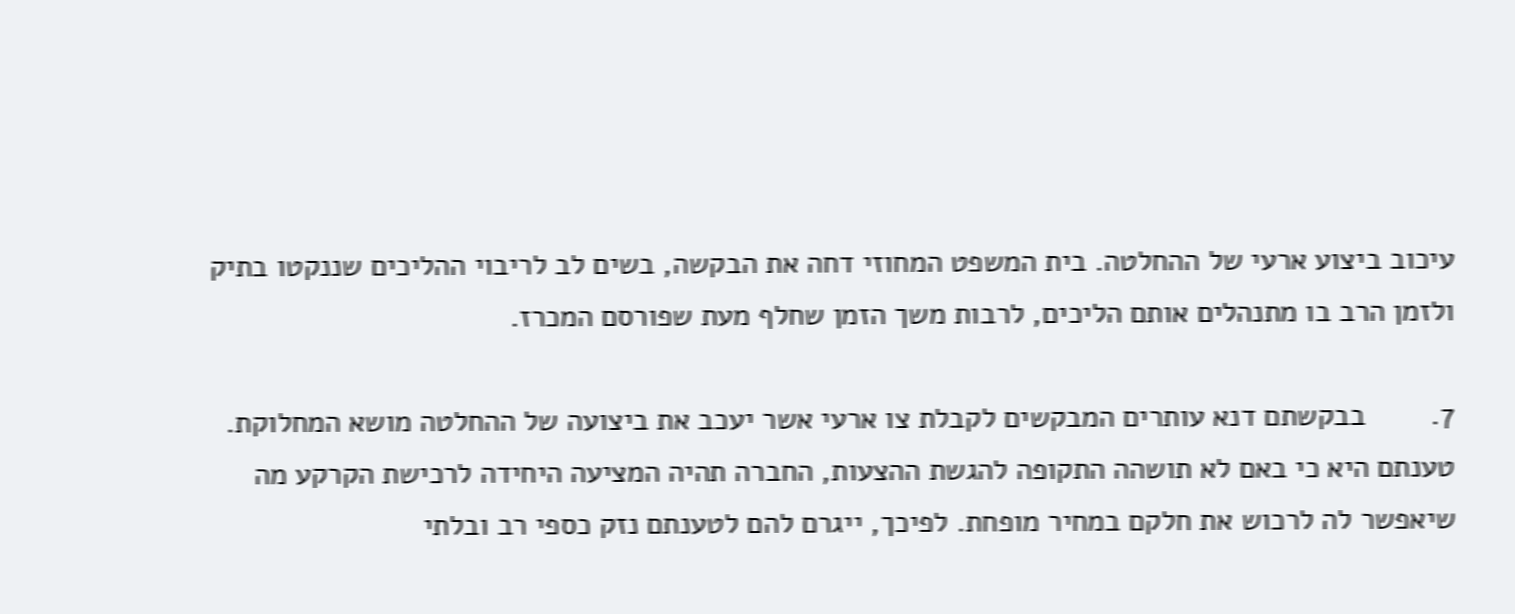עיכוב ביצוע ארעי של ההחלטה. בית המשפט המחוזי דחה את הבקשה, בשים לב לריבוי ההליכים שננקטו בתיק ולזמן הרב בו מתנהלים אותם הליכים, לרבות משך הזמן שחלף מעת שפורסם המכרז.

7.        בבקשתם דנא עותרים המבקשים לקבלת צו ארעי אשר יעכב את ביצועה של ההחלטה מושא המחלוקת. טענתם היא כי באם לא תושהה התקופה להגשת ההצעות, החברה תהיה המציעה היחידה לרכישת הקרקע מה שיאפשר לה לרכוש את חלקם במחיר מופחת. לפיכך, ייגרם להם לטענתם נזק כספי רב ובלתי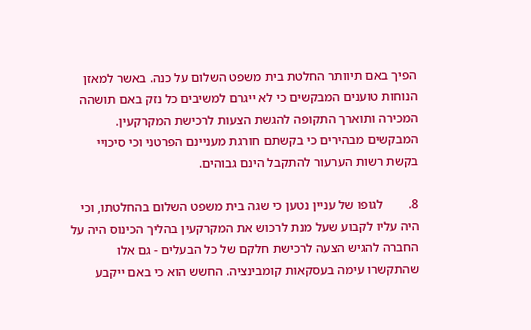הפיך באם תיוותר החלטת בית משפט השלום על כנה. באשר למאזן הנוחות טוענים המבקשים כי לא ייגרם למשיבים כל נזק באם תושהה המכירה ותוארך התקופה להגשת הצעות לרכישת המקרקעין. המבקשים מבהירים כי בקשתם חורגת מעניינם הפרטני וכי סיכויי בקשת רשות הערעור להתקבל הינם גבוהים.

8.        לגופו של עניין נטען כי שגה בית משפט השלום בהחלטתו, וכי היה עליו לקבוע שעל מנת לרכוש את המקרקעין בהליך הכינוס היה על החברה להגיש הצעה לרכישת חלקם של כל הבעלים - גם אלו שהתקשרו עימה בעסקאות קומבינציה. החשש הוא כי באם ייקבע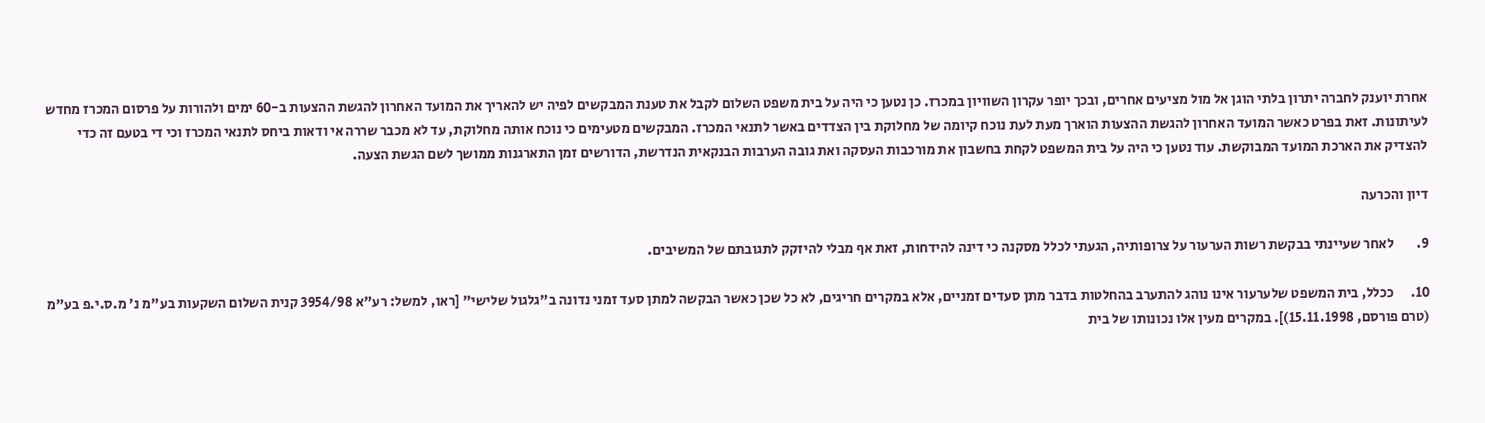אחרת יוענק לחברה יתרון בלתי הוגן אל מול מציעים אחרים, ובכך יופר עקרון השוויון במכרז. כן נטען כי היה על בית משפט השלום לקבל את טענת המבקשים לפיה יש להאריך את המועד האחרון להגשת ההצעות ב-60 ימים ולהורות על פרסום המכרז מחדש לעיתונות. זאת בפרט כאשר המועד האחרון להגשת ההצעות הוארך מעת לעת נוכח קיומה של מחלוקת בין הצדדים באשר לתנאי המכרז. המבקשים מטעימים כי נוכח אותה מחלוקת, עד לא מכבר שררה אי ודאות ביחס לתנאי המכרז וכי די בטעם זה כדי להצדיק את הארכת המועד המבוקשת. עוד נטען כי היה על בית המשפט לקחת בחשבון את מורכבות העסקה ואת גובה הערבות הבנקאית הנדרשת, הדורשים זמן התארגנות ממושך לשם הגשת הצעה.

דיון והכרעה

9.        לאחר שעיינתי בבקשת רשות הערעור על צרופותיה, הגעתי לכלל מסקנה כי דינה להידחות, זאת אף מבלי להיזקק לתגובתם של המשיבים.

10.      ככלל, בית המשפט שלערעור אינו נוהג להתערב בהחלטות בדבר מתן סעדים זמניים, אלא במקרים חריגים, לא כל שכן כאשר הבקשה למתן סעד זמני נדונה ב"גלגול שלישי" [ראו, למשל: רע"א 3954/98 קנית השלום השקעות בע"מ נ' מ.ס.י.פ בע"מ (טרם פורסם, 15.11.1998)]. במקרים מעין אלו נכונותו של בית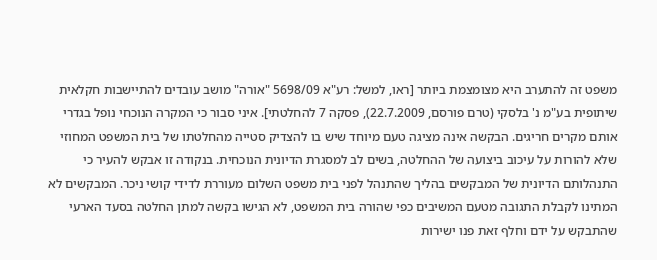משפט זה להתערב היא מצומצמת ביותר [ראו, למשל: רע"א 5698/09 "אורה" מושב עובדים להתיישבות חקלאית שיתופית בע"מ נ' בלסקי (טרם פורסם, 22.7.2009), פסקה 7 להחלטתי]. איני סבור כי המקרה הנוכחי נופל בגדרי אותם מקרים חריגים. הבקשה אינה מציגה טעם מיוחד שיש בו להצדיק סטייה מהחלטתו של בית המשפט המחוזי שלא להורות על עיכוב ביצועה של ההחלטה, בשים לב למסגרת הדיונית הנוכחית. בנקודה זו אבקש להעיר כי התנהלותם הדיונית של המבקשים בהליך שהתנהל לפני בית משפט השלום מעוררת לדידי קושי ניכר. המבקשים לא המתינו לקבלת התגובה מטעם המשיבים כפי שהורה בית המשפט, לא הגישו בקשה למתן החלטה בסעד הארעי שהתבקש על ידם וחלף זאת פנו ישירות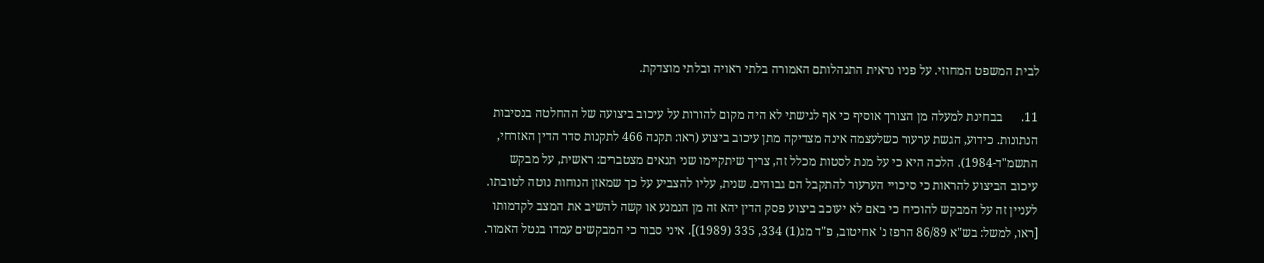לבית המשפט המחוזי. על פניו נראית התנהלותם האמורה בלתי ראויה ובלתי מוצדקת.

11.      בבחינת למעלה מן הצורך אוסיף כי אף לגישתי לא היה מקום להורות על עיכוב ביצועה של ההחלטה בנסיבות הנתונות. כידוע, הגשת ערעור כשלעצמה אינה מצדיקה מתן עיכוב ביצוע (ראו: תקנה 466 לתקנות סדר הדין האזרחי, התשמ"ד-1984). הלכה היא כי על מנת לסטות מכלל זה, צריך שיתקיימו שני תנאים מצטברים: ראשית, על מבקש עיכוב הביצוע להראות כי סיכויי הערעור להתקבל הם גבוהים. שנית, עליו להצביע על כך שמאזן הנוחות נוטה לטובתו. לעניין זה על המבקש להוכיח כי באם לא יעוכב ביצוע פסק הדין יהא זה מן הנמנע או קשה להשיב את המצב לקדמותו [ראו, למשל: בש"א 86/89 הרפז נ' אחיטוב, פ"ד מג(1) 334, 335 (1989)]. איני סבור כי המבקשים עמדו בנטל האמור.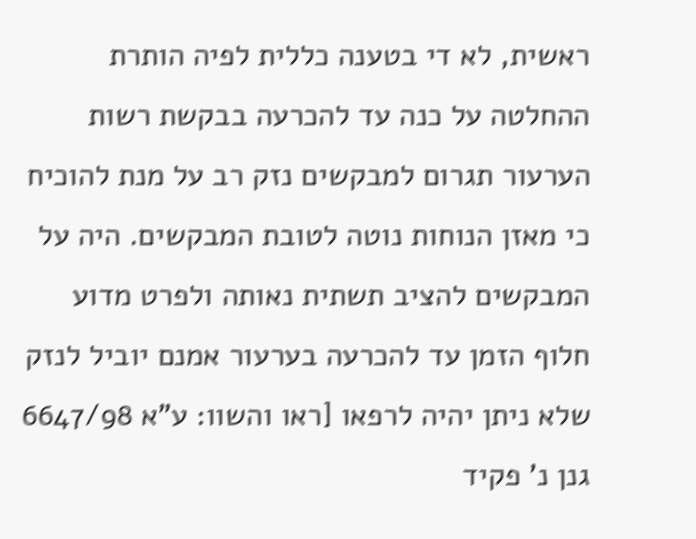ראשית, לא די בטענה כללית לפיה הותרת ההחלטה על כנה עד להכרעה בבקשת רשות הערעור תגרום למבקשים נזק רב על מנת להוכיח כי מאזן הנוחות נוטה לטובת המבקשים. היה על המבקשים להציב תשתית נאותה ולפרט מדוע חלוף הזמן עד להכרעה בערעור אמנם יוביל לנזק שלא ניתן יהיה לרפאו [ראו והשוו: ע"א 6647/98 גנן נ' פקיד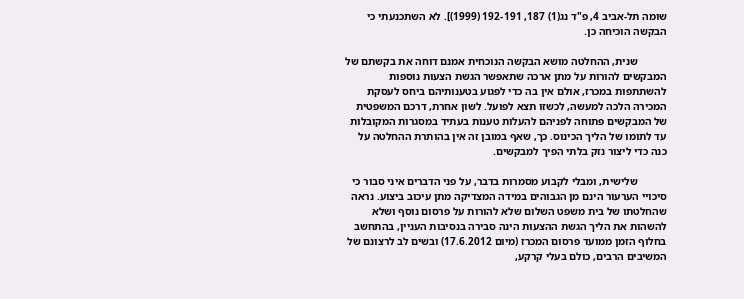שומה תל-אביב 4, פ"ד נג(1) 187, 192-191 (1999)]. לא השתכנעתי כי הבקשה הוכיחה כן.

           שנית, ההחלטה מושא הבקשה הנוכחית אמנם דוחה את בקשתם של המבקשים להורות על מתן ארכה שתאפשר הגשת הצעות נוספות להשתתפות במכרז, אולם אין בה כדי לפגוע בטענותיהם ביחס לעסקת המכירה הלכה למעשה, לכשזו תצא לפועל. לשון אחרת, דרכם המשפטית של המבקשים פתוחה לפניהם להעלות טענות בעתיד במסגרות המקובלות עד לתומו של הליך הכינוס. כך, שאף במובן זה אין בהותרת ההחלטה על כנה כדי ליצור נזק בלתי הפיך למבקשים.

           שלישית, ומבלי לקבוע מסמרות בדבר, על פני הדברים איני סבור כי סיכויי הערעור הינם מן הגבוהים במידה המצדיקה מתן עיכוב ביצוע. נראה שהחלטתו של בית משפט השלום שלא להורות על פרסום נוסף ושלא להשהות את הליך הגשת ההצעות הינה סבירה בנסיבות העניין, בהתחשב בחלוף הזמן ממועד פרסום המכרז (מיום 17.6.2012) ובשים לב לרצונם של המשיבים הרבים, כולם בעלי קרקע,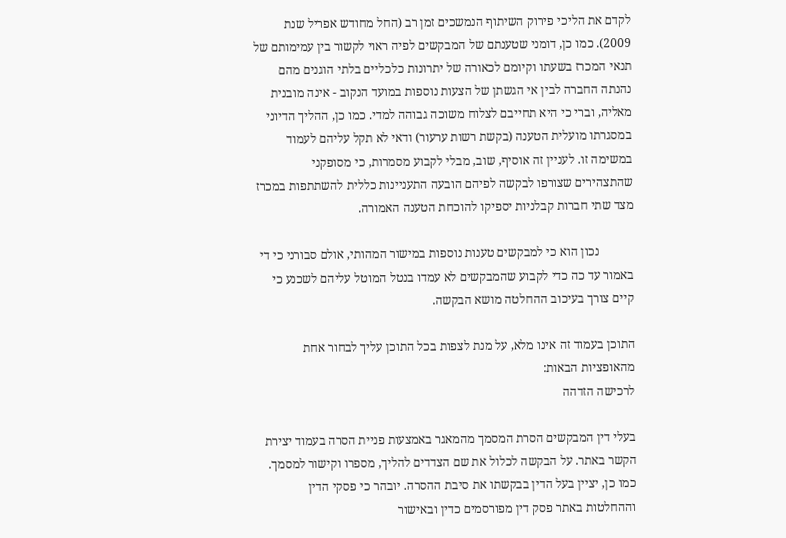לקדם את הליכי פירוק השיתוף הנמשכים זמן רב (החל מחודש אפריל שנת 2009). כמו כן, דומני שטענתם של המבקשים לפיה ראוי לקשור בין עמימותם של תנאי המכרז בשעתו וקיומם לכאורה של יתרונות כלכליים בלתי הוגנים מהם נהנתה החברה לבין אי הגשתן של הצעות נוספות במועד הנקוב - אינה מובנית מאליה, וברי כי היא תחייבם לצלוח משוכה גבוהה למדי. כמו כן, ההליך הדיוני במסגרתו מועלית הטענה (בקשת רשות ערעור) ודאי לא תקל עליהם לעמוד במשימה זו. לעניין זה אוסיף, שוב, מבלי לקבוע מסמרות, כי מסופקני שהתצהירים שצורפו לבקשה לפיהם הובעה התעניינות כללית להשתתפות במכרז מצד שתי חברות קבלניות יספיקו להוכחת הטענה האמורה.

           נכון הוא כי למבקשים טענות נוספות במישור המהותי, אולם סבורני כי די באמור עד כה כדי לקבוע שהמבקשים לא עמדו בנטל המוטל עליהם לשכנע כי קיים צורך בעיכוב ההחלטה מושא הבקשה.

התוכן בעמוד זה אינו מלא, על מנת לצפות בכל התוכן עליך לבחור אחת מהאופציות הבאות:
לרכישה הזדהה

בעלי דין המבקשים הסרת המסמך מהמאגר באמצעות פניית הסרה בעמוד יצירת הקשר באתר. על הבקשה לכלול את שם הצדדים להליך, מספרו וקישור למסמך. כמו כן, יציין בעל הדין בבקשתו את סיבת ההסרה. יובהר כי פסקי הדין וההחלטות באתר פסק דין מפורסמים כדין ובאישור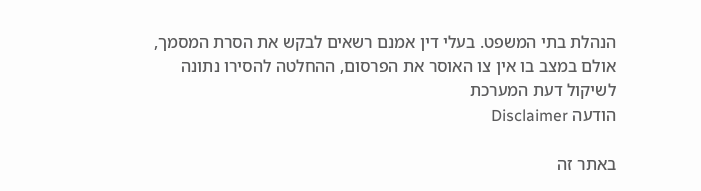הנהלת בתי המשפט. בעלי דין אמנם רשאים לבקש את הסרת המסמך, אולם במצב בו אין צו האוסר את הפרסום, ההחלטה להסירו נתונה לשיקול דעת המערכת
הודעה Disclaimer

באתר זה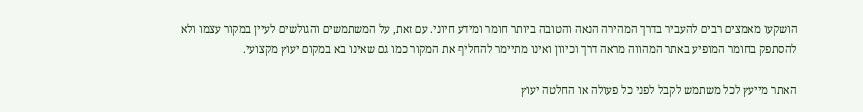הושקעו מאמצים רבים להעביר בדרך המהירה הנאה והטובה ביותר חומר ומידע חיוני. עם זאת, על המשתמשים והגולשים לעיין במקור עצמו ולא להסתפק בחומר המופיע באתר המהווה מראה דרך וכיוון ואינו מתיימר להחליף את המקור כמו גם שאינו בא במקום יעוץ מקצועי.

האתר מייעץ לכל משתמש לקבל לפני כל פעולה או החלטה יעוץ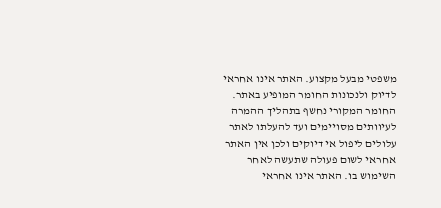משפטי מבעל מקצוע. האתר אינו אחראי לדיוק ולנכונות החומר המופיע באתר. החומר המקורי נחשף בתהליך ההמרה לעיוותים מסויימים ועד להעלתו לאתר עלולים ליפול אי דיוקים ולכן אין האתר אחראי לשום פעולה שתעשה לאחר השימוש בו. האתר אינו אחראי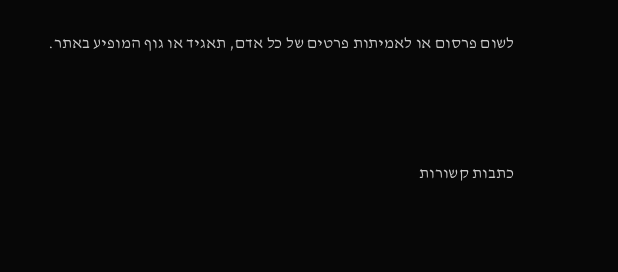לשום פרסום או לאמיתות פרטים של כל אדם, תאגיד או גוף המופיע באתר.




כתבות קשורות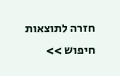חזרה לתוצאות חיפוש >>